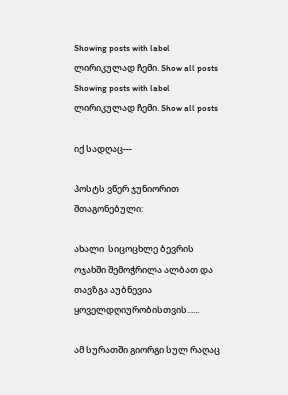Showing posts with label ლირიკულად ჩემი. Show all posts
Showing posts with label ლირიკულად ჩემი. Show all posts

იქ სადღაც---

პოსტს ვწერ ჯუნიორით შთაგონებული:

ახალი  სიცოცხლე ბევრის ოჯახში შემოჭრილა ალბათ და თავზგა აუბნევია ყოველდღიურობისთვის......

ამ სურათში გიორგი სულ რაღაც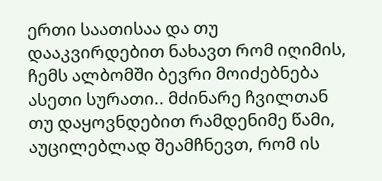ერთი საათისაა და თუ დააკვირდებით ნახავთ რომ იღიმის, ჩემს ალბომში ბევრი მოიძებნება ასეთი სურათი.. მძინარე ჩვილთან თუ დაყოვნდებით რამდენიმე წამი, აუცილებლად შეამჩნევთ, რომ ის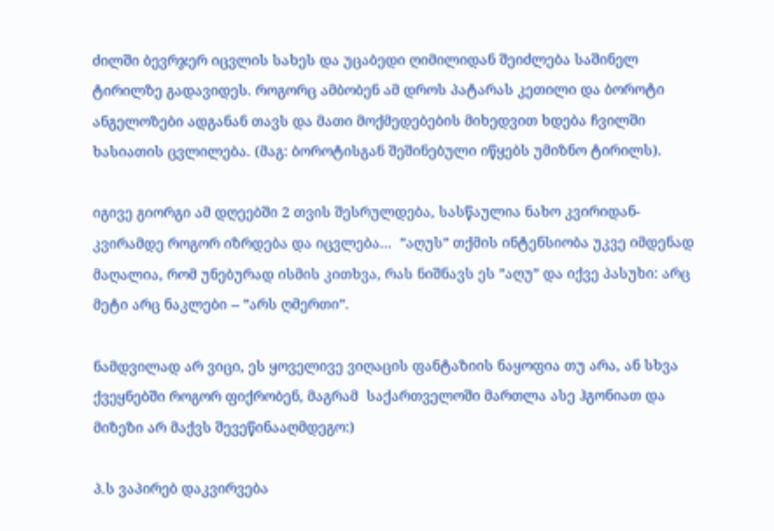ძილში ბევრჯერ იცვლის სახეს და უცაბედი ღიმილიდან შეიძლება საშინელ ტირილზე გადავიდეს. როგორც ამბობენ ამ დროს პატარას კეთილი და ბოროტი ანგელოზები ადგანან თავს და მათი მოქმედებების მიხედვით ხდება ჩვილში ხასიათის ცვლილება. (მაგ: ბოროტისგან შეშინებული იწყებს უმიზნო ტირილს).

იგივე გიორგი ამ დღეებში 2 თვის შესრულდება, სასწაულია ნახო კვირიდან-კვირამდე როგორ იზრდება და იცვლება...  ”აღუს” თქმის ინტენსიობა უკვე იმდენად მაღალია, რომ უნებურად ისმის კითხვა, რას ნიშნავს ეს ”აღუ” და იქვე პასუხი: არც მეტი არც ნაკლები -- ”არს ღმერთი”.

ნამდვილად არ ვიცი, ეს ყოველივე ვიღაცის ფანტაზიის ნაყოფია თუ არა, ან სხვა ქვეყნებში როგორ ფიქრობენ, მაგრამ  საქართველოში მართლა ასე ჰგონიათ და მიზეზი არ მაქვს შევეწინააღმდეგო:)

პ.ს ვაპირებ დაკვირვება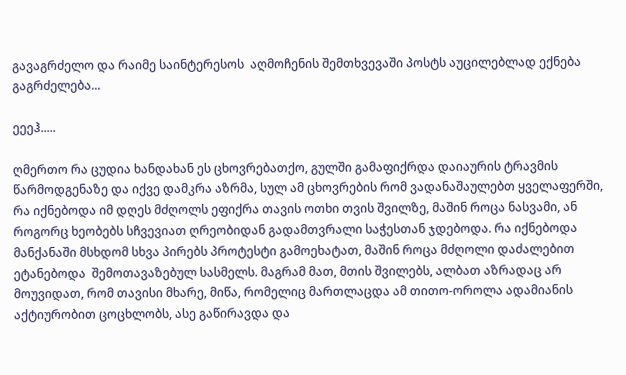გავაგრძელო და რაიმე საინტერესოს  აღმოჩენის შემთხვევაში პოსტს აუცილებლად ექნება გაგრძელება...

ეეეჰ.....

ღმერთო რა ცუდია ხანდახან ეს ცხოვრებათქო, გულში გამაფიქრდა დაიაურის ტრავმის წარმოდგენაზე და იქვე დამკრა აზრმა, სულ ამ ცხოვრების რომ ვადანაშაულებთ ყველაფერში, რა იქნებოდა იმ დღეს მძღოლს ეფიქრა თავის ოთხი თვის შვილზე, მაშინ როცა ნასვამი, ან როგორც ხეობებს სჩვევიათ ღრეობიდან გადამთვრალი საჭესთან ჯდებოდა. რა იქნებოდა მანქანაში მსხდომ სხვა პირებს პროტესტი გამოეხატათ, მაშინ როცა მძღოლი დაძალებით ეტანებოდა  შემოთავაზებულ სასმელს. მაგრამ მათ, მთის შვილებს, ალბათ აზრადაც არ მოუვიდათ, რომ თავისი მხარე, მიწა, რომელიც მართლაცდა ამ თითო-ოროლა ადამიანის აქტიურობით ცოცხლობს, ასე გაწირავდა და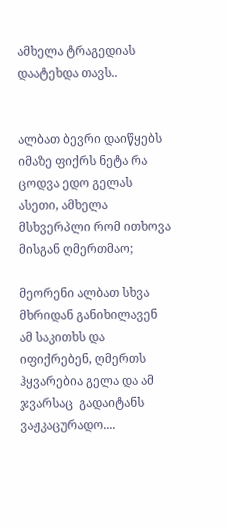ამხელა ტრაგედიას დაატეხდა თავს..


ალბათ ბევრი დაიწყებს იმაზე ფიქრს ნეტა რა ცოდვა ედო გელას ასეთი, ამხელა მსხვერპლი რომ ითხოვა მისგან ღმერთმაო;

მეორენი ალბათ სხვა მხრიდან განიხილავენ ამ საკითხს და იფიქრებენ, ღმერთს ჰყვარებია გელა და ამ ჯვარსაც  გადაიტანს ვაჟკაცურადო....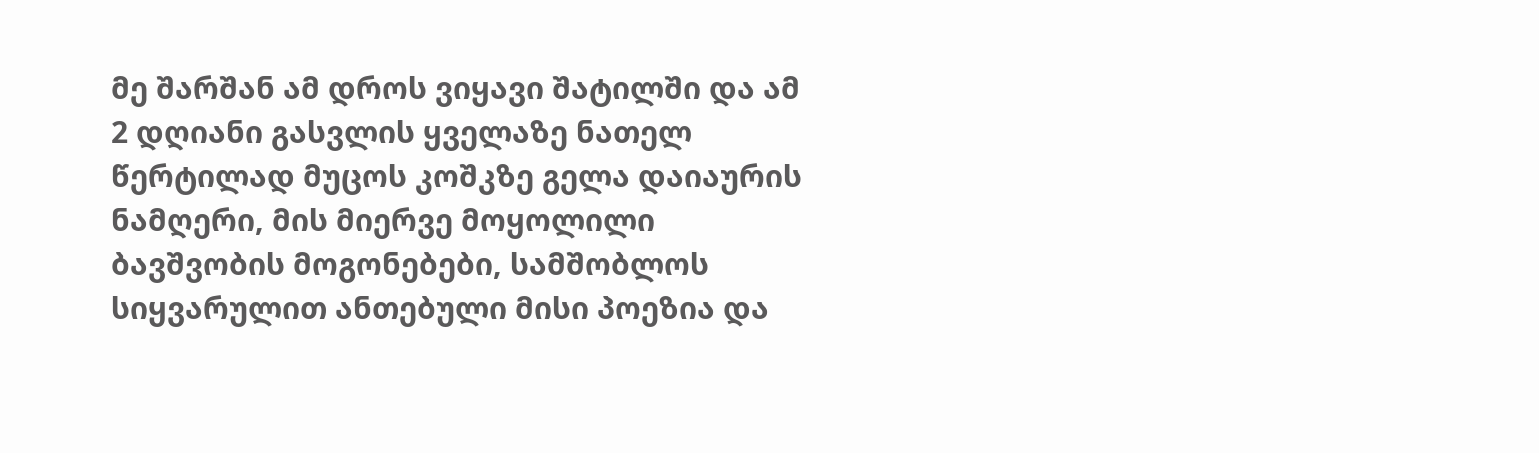მე შარშან ამ დროს ვიყავი შატილში და ამ 2 დღიანი გასვლის ყველაზე ნათელ წერტილად მუცოს კოშკზე გელა დაიაურის ნამღერი, მის მიერვე მოყოლილი ბავშვობის მოგონებები, სამშობლოს სიყვარულით ანთებული მისი პოეზია და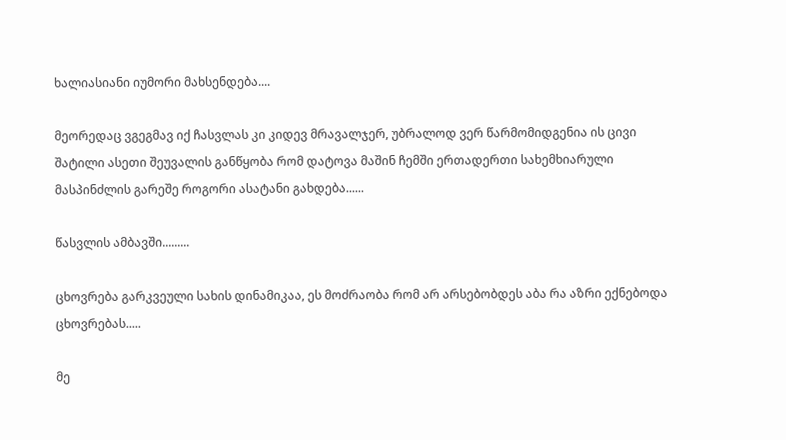ხალიასიანი იუმორი მახსენდება....

მეორედაც ვგეგმავ იქ ჩასვლას კი კიდევ მრავალჯერ, უბრალოდ ვერ წარმომიდგენია ის ცივი შატილი ასეთი შეუვალის განწყობა რომ დატოვა მაშინ ჩემში ერთადერთი სახემხიარული მასპინძლის გარეშე როგორი ასატანი გახდება......

წასვლის ამბავში.........

ცხოვრება გარკვეული სახის დინამიკაა, ეს მოძრაობა რომ არ არსებობდეს აბა რა აზრი ექნებოდა ცხოვრებას.....

მე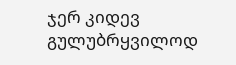ჯერ კიდევ გულუბრყვილოდ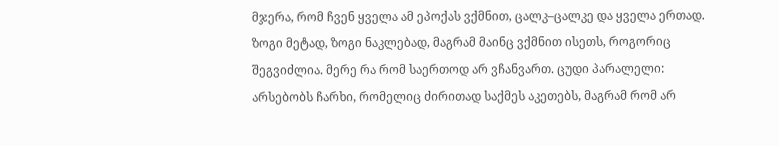მჯერა, რომ ჩვენ ყველა ამ ეპოქას ვქმნით, ცალკ–ცალკე და ყველა ერთად. ზოგი მეტად, ზოგი ნაკლებად, მაგრამ მაინც ვქმნით ისეთს, როგორიც შეგვიძლია. მერე რა რომ საერთოდ არ ვჩანვართ. ცუდი პარალელი: არსებობს ჩარხი, რომელიც ძირითად საქმეს აკეთებს, მაგრამ რომ არ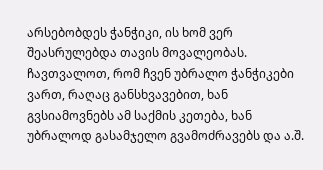არსებობდეს ჭანჭიკი, ის ხომ ვერ შეასრულებდა თავის მოვალეობას. ჩავთვალოთ, რომ ჩვენ უბრალო ჭანჭიკები ვართ, რაღაც განსხვავებით, ხან გვსიამოვნებს ამ საქმის კეთება, ხან უბრალოდ გასამჯელო გვამოძრავებს და ა.შ.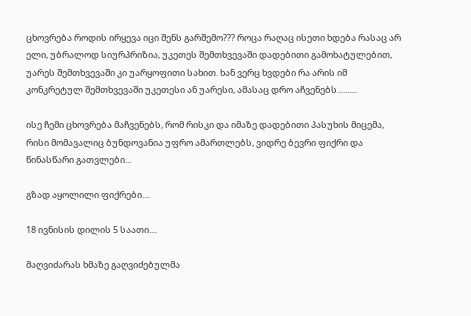ცხოვრება როდის ირყევა იცი შენს გარშემო??? როცა რაღაც ისეთი ხდება რასაც არ ელი, უბრალოდ სიურპრიზია, უკეთეს შემთხვევაში დადებითი გამოხატულებით, უარეს შემთხვევაში კი უარყოფითი სახით. ხან ვერც ხვდები რა არის იმ კონკრეტულ შემთხვევაში უკეთესი ან უარესი, ამასაც დრო აჩვენებს..........

ისე ჩემი ცხოვრება მაჩვენებს, რომ რისკი და იმაზე დადებითი პასუხის მიცემა, რისი მომავალიც ბუნდოვანია უფრო ამართლებს, ვიდრე ბევრი ფიქრი და წინასწარი გათვლები...

გზად აყოლილი ფიქრები....

18 ივნისის დილის 5 საათი....

მაღვიძარას ხმაზე გაღვიძებულმა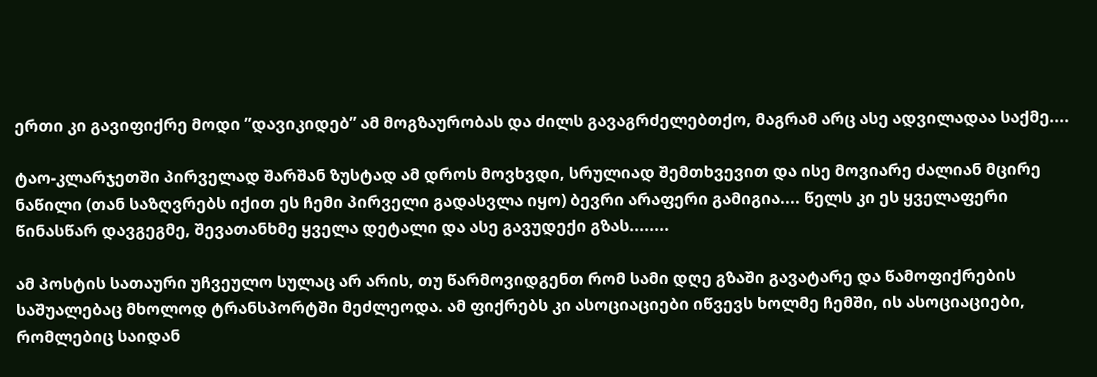ერთი კი გავიფიქრე მოდი ”დავიკიდებ” ამ მოგზაურობას და ძილს გავაგრძელებთქო, მაგრამ არც ასე ადვილადაა საქმე....

ტაო-კლარჯეთში პირველად შარშან ზუსტად ამ დროს მოვხვდი, სრულიად შემთხვევით და ისე მოვიარე ძალიან მცირე ნაწილი (თან საზღვრებს იქით ეს ჩემი პირველი გადასვლა იყო) ბევრი არაფერი გამიგია.... წელს კი ეს ყველაფერი წინასწარ დავგეგმე, შევათანხმე ყველა დეტალი და ასე გავუდექი გზას........

ამ პოსტის სათაური უჩვეულო სულაც არ არის, თუ წარმოვიდგენთ რომ სამი დღე გზაში გავატარე და წამოფიქრების საშუალებაც მხოლოდ ტრანსპორტში მეძლეოდა. ამ ფიქრებს კი ასოციაციები იწვევს ხოლმე ჩემში, ის ასოციაციები, რომლებიც საიდან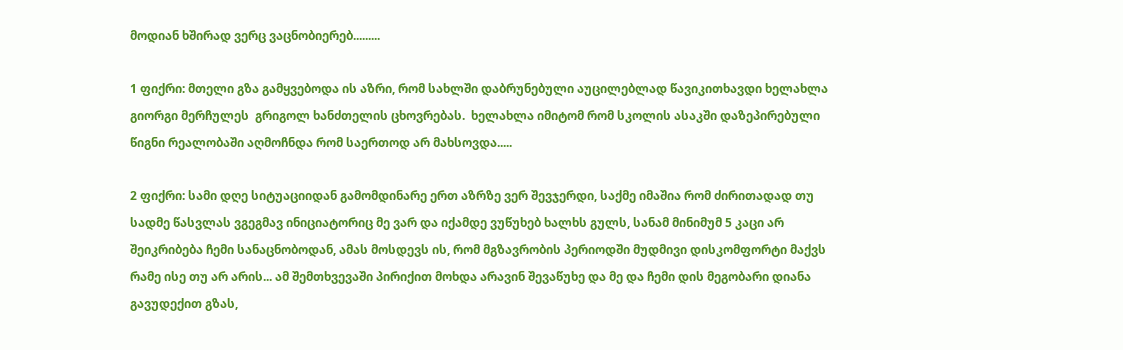მოდიან ხშირად ვერც ვაცნობიერებ.........

1 ფიქრი: მთელი გზა გამყვებოდა ის აზრი, რომ სახლში დაბრუნებული აუცილებლად წავიკითხავდი ხელახლა გიორგი მერჩულეს  გრიგოლ ხანძთელის ცხოვრებას.  ხელახლა იმიტომ რომ სკოლის ასაკში დაზეპირებული წიგნი რეალობაში აღმოჩნდა რომ საერთოდ არ მახსოვდა.....

2 ფიქრი: სამი დღე სიტუაციიდან გამომდინარე ერთ აზრზე ვერ შევჯერდი, საქმე იმაშია რომ ძირითადად თუ სადმე წასვლას ვგეგმავ ინიციატორიც მე ვარ და იქამდე ვუწუხებ ხალხს გულს, სანამ მინიმუმ 5 კაცი არ შეიკრიბება ჩემი სანაცნობოდან, ამას მოსდევს ის, რომ მგზავრობის პერიოდში მუდმივი დისკომფორტი მაქვს რამე ისე თუ არ არის... ამ შემთხვევაში პირიქით მოხდა არავინ შევაწუხე და მე და ჩემი დის მეგობარი დიანა გავუდექით გზას,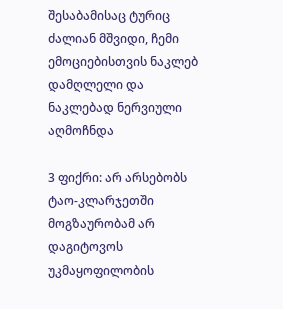შესაბამისაც ტურიც ძალიან მშვიდი, ჩემი ემოციებისთვის ნაკლებ დამღლელი და ნაკლებად ნერვიული აღმოჩნდა

3 ფიქრი: არ არსებობს ტაო-კლარჯეთში მოგზაურობამ არ დაგიტოვოს უკმაყოფილობის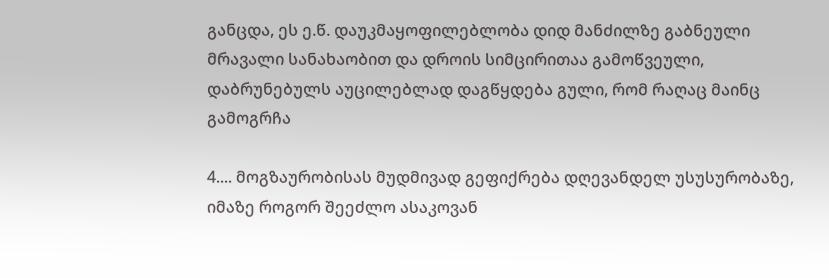განცდა, ეს ე.წ. დაუკმაყოფილებლობა დიდ მანძილზე გაბნეული მრავალი სანახაობით და დროის სიმცირითაა გამოწვეული, დაბრუნებულს აუცილებლად დაგწყდება გული, რომ რაღაც მაინც გამოგრჩა

4.... მოგზაურობისას მუდმივად გეფიქრება დღევანდელ უსუსურობაზე, იმაზე როგორ შეეძლო ასაკოვან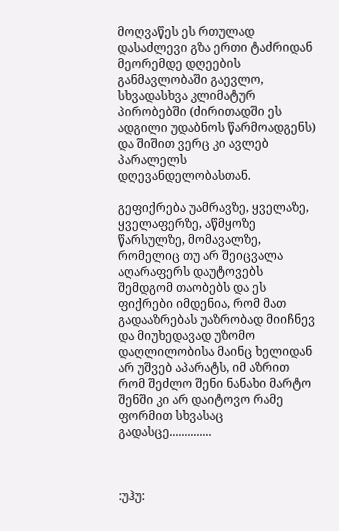მოღვაწეს ეს რთულად დასაძლევი გზა ერთი ტაძრიდან მეორემდე დღეების განმავლობაში გაევლო, სხვადასხვა კლიმატურ პირობებში (ძირითადში ეს ადგილი უდაბნოს წარმოადგენს) და შიშით ვერც კი ავლებ პარალელს დღევანდელობასთან.

გეფიქრება უამრავზე, ყველაზე, ყველაფერზე, აწმყოზე წარსულზე, მომავალზე, რომელიც თუ არ შეიცვალა აღარაფერს დაუტოვებს შემდგომ თაობებს და ეს ფიქრები იმდენია, რომ მათ გადააზრებას უაზრობად მიიჩნევ და მიუხედავად უზომო დაღლილობისა მაინც ხელიდან არ უშვებ აპარატს, იმ აზრით რომ შეძლო შენი ნანახი მარტო შენში კი არ დაიტოვო რამე ფორმით სხვასაც გადასცე..............



:უჰუ: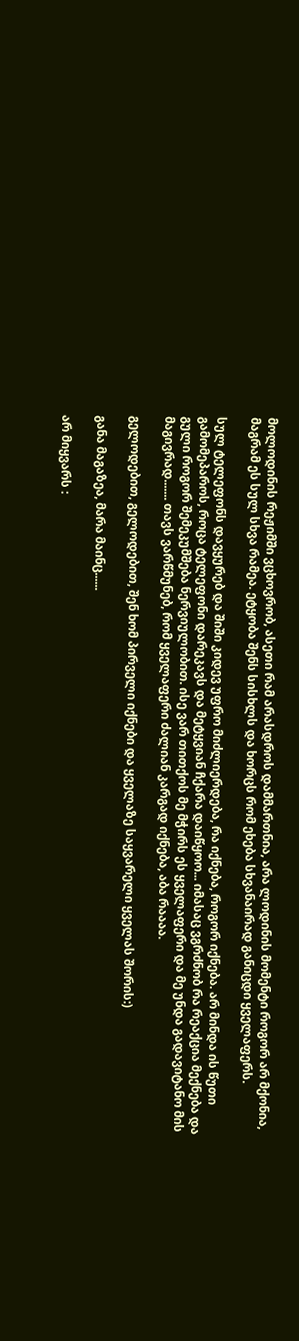მოლოდინის რეჟიმში ვცხოვრობ, ასეთი რამ არასდროს დამმართნია, არა ლოდინის მომენტი როგორ არ მქონია, მაგრამ ეს სულ სხვა რამეა. ეტყობა შენს სისხლს და ხორცს რომ ეხება სხვანაირად განიცდი ყველაფერს.

სულ ტელეფონს დავყურებ და შიში კიდევ უფრო მიძლიერდება, რა იქნება, როგორ იქნება. არ მინდა ის წუთი გამომეპაროს, როცა ტელეფონი დარეკავს და მეტყვიან ჩქარა დაიწყოო... იმასაც ვგრძნობ რა რეაქცია მექნება და გული როგორ შემეკუმშება ნერვიულობით. ისე ვარ თითქოს მე მჭირს ეს ყველაფერი და მე უნდა გადავიტანო მის მაგივრად....... თავს ვარწმუნებ, რომ ყველაფერი ძალიან კარგად იქნება, აბა რაააა.

გელოდებით, გელოდებით, შენ ხომ პირველი იქნები და ყველაზე საყვარელი ყველას შორის:)

განა მაგაზეა, მარა მაინც......

არ მიყვარს :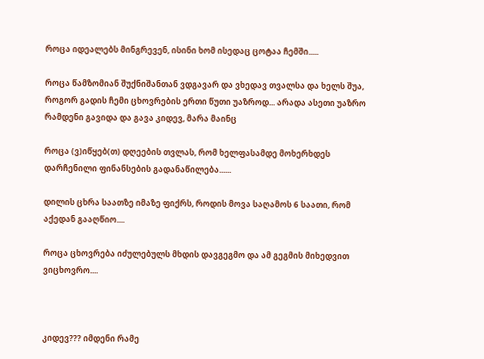როცა იდეალებს მინგრევენ, ისინი ხომ ისედაც ცოტაა ჩემში.....

როცა წამზომიან შუქნიშანთან ვდგავარ და ვხედავ თვალსა და ხელს შუა, როგორ გადის ჩემი ცხოვრების ერთი წუთი უაზროდ... არადა ასეთი უაზრო რამდენი გავიდა და გავა კიდევ, მარა მაინც

როცა (ვ)იწყებ(თ) დღეების თვლას, რომ ხელფასამდე მოხერხდეს დარჩენილი ფინანსების გადანაწილება......

დილის ცხრა საათზე იმაზე ფიქრს, როდის მოვა საღამოს 6 საათი, რომ აქედან გააღწიო....

როცა ცხოვრება იძულებულს მხდის დავგეგმო და ამ გეგმის მიხედვით ვიცხოვრო....



კიდევ??? იმდენი რამე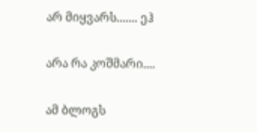არ მიყვარს....... ეჰ

არა რა კოშმარი....

ამ ბლოგს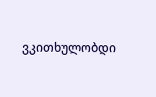ვკითხულობდი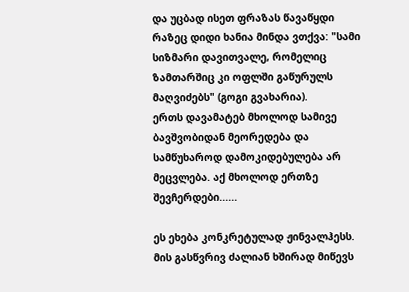და უცბად ისეთ ფრაზას წავაწყდი რაზეც დიდი ხანია მინდა ვთქვა: "სამი სიზმარი დავითვალე, რომელიც ზამთარშიც კი ოფლში გაწურულს მაღვიძებს" (გოგი გვახარია).
ერთს დავამატებ მხოლოდ სამივე ბავშვობიდან მეორედება და სამწუხაროდ დამოკიდებულება არ მეცვლება. აქ მხოლოდ ერთზე შევჩერდები......

ეს ეხება კონკრეტულად ჟინვალჰესს. მის გასწვრივ ძალიან ხშირად მიწევს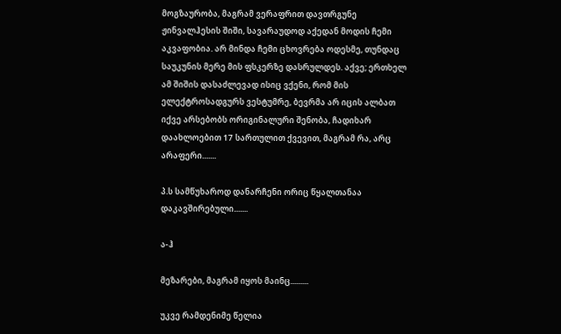მოგზაურობა, მაგრამ ვერაფრით დავთრგუნე ჟინვალჰესის შიში, სავარაუდოდ აქედან მოდის ჩემი აკვაფობია. არ მინდა ჩემი ცხოვრება ოდესმე, თუნდაც საუკუნის მერე მის ფსკერზე დასრულდეს. აქვე; ერთხელ ამ შიშის დასაძლევად ისიც ვქენი, რომ მის ელექტროსადგურს ვესტუმრე, ბევრმა არ იცის ალბათ იქვე არსებობს ორიგინალური შენობა, ჩადიხარ დაახლოებით 17 სართულით ქვევით, მაგრამ რა, არც არაფერი.......

პ.ს სამწუხაროდ დანარჩენი ორიც წყალთანაა დაკავშირებული.......

ა-ჰ

მეზარები, მაგრამ იყოს მაინც.........

უკვე რამდენიმე წელია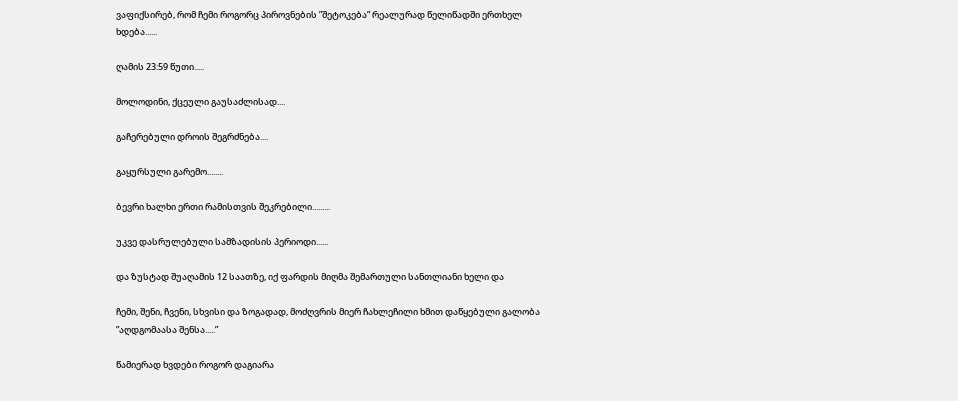ვაფიქსირებ, რომ ჩემი როგორც პიროვნების ”შეტოკება” რეალურად წელიწადში ერთხელ ხდება......

ღამის 23:59 წუთი.....

მოლოდინი, ქცეული გაუსაძლისად....

გაჩერებული დროის შეგრძნება....

გაყურსული გარემო........

ბევრი ხალხი ერთი რამისთვის შეკრებილი.........

უკვე დასრულებული სამზადისის პერიოდი......

და ზუსტად შუაღამის 12 საათზე, იქ ფარდის მიღმა შემართული სანთლიანი ხელი და

ჩემი, შენი, ჩვენი, სხვისი და ზოგადად, მოძღვრის მიერ ჩახლეჩილი ხმით დაწყებული გალობა ”აღდგომაასა შენსა.....”

წამიერად ხვდები როგორ დაგიარა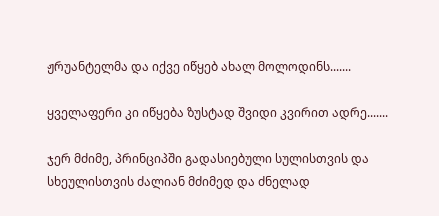ჟრუანტელმა და იქვე იწყებ ახალ მოლოდინს.......

ყველაფერი კი იწყება ზუსტად შვიდი კვირით ადრე.......

ჯერ მძიმე, პრინციპში გადასიებული სულისთვის და სხეულისთვის ძალიან მძიმედ და ძნელად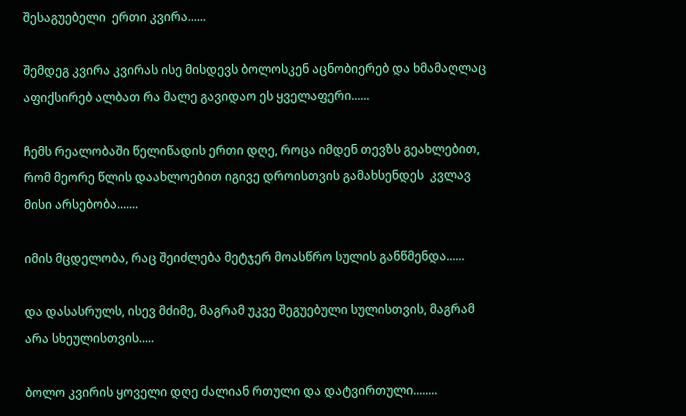შესაგუებელი  ერთი კვირა......

შემდეგ კვირა კვირას ისე მისდევს ბოლოსკენ აცნობიერებ და ხმამაღლაც აფიქსირებ ალბათ რა მალე გავიდაო ეს ყველაფერი......

ჩემს რეალობაში წელიწადის ერთი დღე, როცა იმდენ თევზს გეახლებით, რომ მეორე წლის დაახლოებით იგივე დროისთვის გამახსენდეს  კვლავ მისი არსებობა.......

იმის მცდელობა, რაც შეიძლება მეტჯერ მოასწრო სულის განწმენდა......

და დასასრულს, ისევ მძიმე, მაგრამ უკვე შეგუებული სულისთვის, მაგრამ არა სხეულისთვის.....

ბოლო კვირის ყოველი დღე ძალიან რთული და დატვირთული........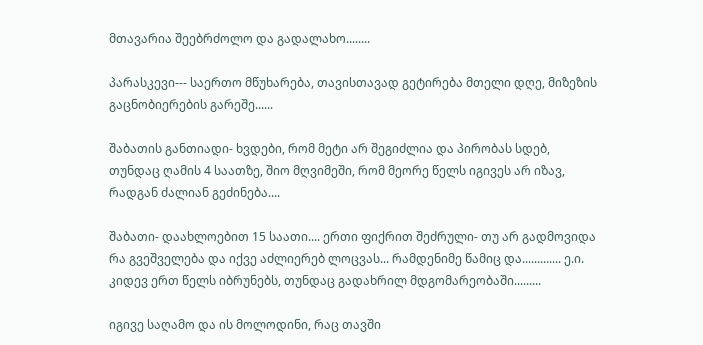მთავარია შეებრძოლო და გადალახო........

პარასკევი--- საერთო მწუხარება, თავისთავად გეტირება მთელი დღე, მიზეზის გაცნობიერების გარეშე......

შაბათის განთიადი- ხვდები, რომ მეტი არ შეგიძლია და პირობას სდებ, თუნდაც ღამის 4 საათზე, შიო მღვიმეში, რომ მეორე წელს იგივეს არ იზავ, რადგან ძალიან გეძინება....

შაბათი- დაახლოებით 15 საათი.... ერთი ფიქრით შეძრული- თუ არ გადმოვიდა რა გვეშველება და იქვე აძლიერებ ლოცვას... რამდენიმე წამიც და............. ე.ი. კიდევ ერთ წელს იბრუნებს, თუნდაც გადახრილ მდგომარეობაში.........

იგივე საღამო და ის მოლოდინი, რაც თავში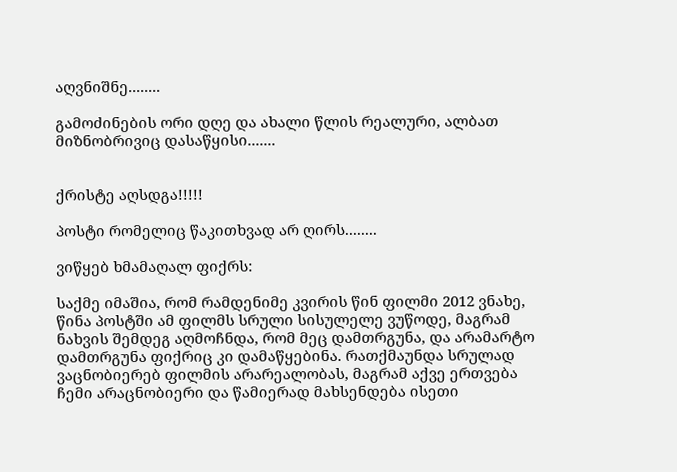აღვნიშნე........

გამოძინების ორი დღე და ახალი წლის რეალური, ალბათ მიზნობრივიც დასაწყისი.......


ქრისტე აღსდგა!!!!!

პოსტი რომელიც წაკითხვად არ ღირს........

ვიწყებ ხმამაღალ ფიქრს:

საქმე იმაშია, რომ რამდენიმე კვირის წინ ფილმი 2012 ვნახე, წინა პოსტში ამ ფილმს სრული სისულელე ვუწოდე, მაგრამ ნახვის შემდეგ აღმოჩნდა, რომ მეც დამთრგუნა, და არამარტო დამთრგუნა ფიქრიც კი დამაწყებინა. რათქმაუნდა სრულად ვაცნობიერებ ფილმის არარეალობას, მაგრამ აქვე ერთვება ჩემი არაცნობიერი და წამიერად მახსენდება ისეთი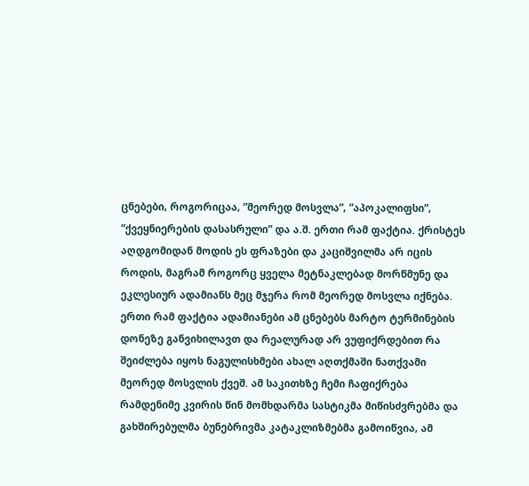ცნებები, როგორიცაა, ”მეორედ მოსვლა”, ”აპოკალიფსი”, ”ქვეყნიერების დასასრული” და ა.შ. ერთი რამ ფაქტია. ქრისტეს აღდგომიდან მოდის ეს ფრაზები და კაციშვილმა არ იცის როდის, მაგრამ როგორც ყველა მეტნაკლებად მორწმუნე და ეკლესიურ ადამიანს მეც მჯერა რომ მეორედ მოსვლა იქნება. ერთი რამ ფაქტია ადამიანები ამ ცნებებს მარტო ტერმინების დონეზე განვიხილავთ და რეალურად არ ვუფიქრდებით რა შეიძლება იყოს ნაგულისხმები ახალ აღთქმაში ნათქვამი მეორედ მოსვლის ქვეშ. ამ საკითხზე ჩემი ჩაფიქრება რამდენიმე კვირის წინ მომხდარმა სასტიკმა მიწისძვრებმა და გახშირებულმა ბუნებრივმა კატაკლიზმებმა გამოიწვია, ამ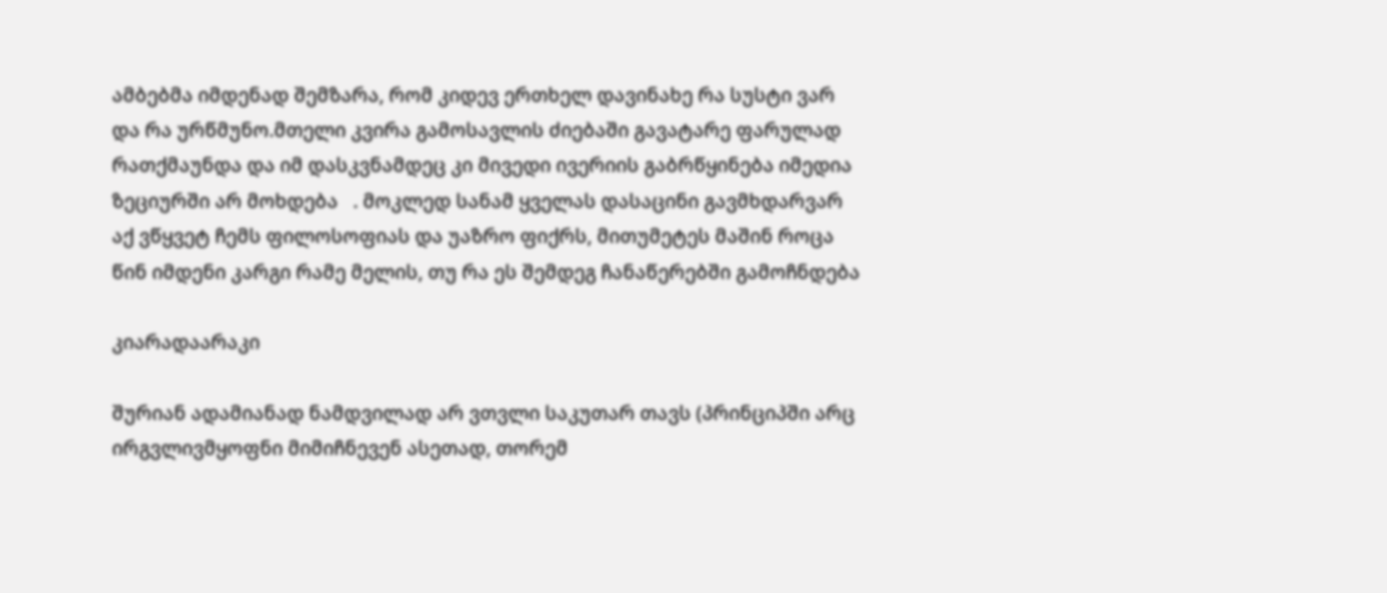ამბებმა იმდენად შემზარა, რომ კიდევ ერთხელ დავინახე რა სუსტი ვარ და რა ურწმუნო.მთელი კვირა გამოსავლის ძიებაში გავატარე ფარულად რათქმაუნდა და იმ დასკვნამდეც კი მივედი ივერიის გაბრწყინება იმედია ზეციურში არ მოხდება   . მოკლედ სანამ ყველას დასაცინი გავმხდარვარ აქ ვწყვეტ ჩემს ფილოსოფიას და უაზრო ფიქრს, მითუმეტეს მაშინ როცა წინ იმდენი კარგი რამე მელის, თუ რა ეს შემდეგ ჩანაწერებში გამოჩნდება

კიარადაარაკი

შურიან ადამიანად ნამდვილად არ ვთვლი საკუთარ თავს (პრინციპში არც ირგვლივმყოფნი მიმიჩნევენ ასეთად, თორემ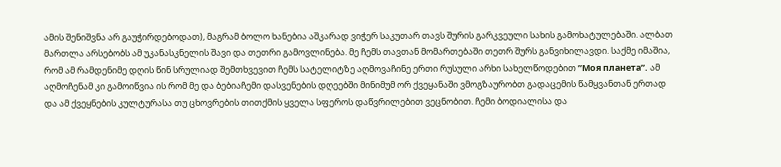ამის შენიშვნა არ გაუჭირდებოდათ), მაგრამ ბოლო ხანებია აშკარად ვიჭერ საკუთარ თავს შურის გარკვეული სახის გამოხატულებაში. ალბათ მართლა არსებობს ამ უკანასკნელის შავი და თეთრი გამოვლინება. მე ჩემს თავთან მომართებაში თეთრ შურს განვიხილავდი. საქმე იმაშია, რომ ამ რამდენიმე დღის წინ სრულიად შემთხვევით ჩემს სატელიტზე აღმოვაჩინე ერთი რუსული არხი სახელწოდებით ”Моя планета”. ამ აღმოჩენამ კი გამოიწვია ის რომ მე და ბებიაჩემი დასვენების დღეებში მინიმუმ ორ ქვეყანაში ვმოგზაურობთ გადაცემის წამყვანთან ერთად და ამ ქვეყნების კულტურასა თუ ცხოვრების თითქმის ყველა სფეროს დაწვრილებით ვეცნობით. ჩემი ბოდიალისა და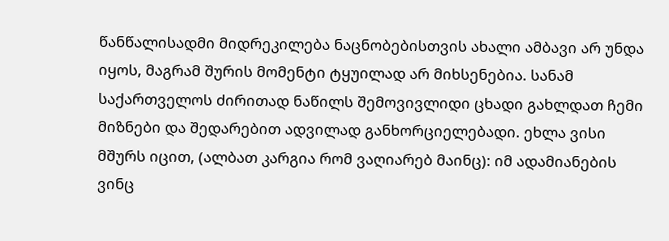წანწალისადმი მიდრეკილება ნაცნობებისთვის ახალი ამბავი არ უნდა იყოს, მაგრამ შურის მომენტი ტყუილად არ მიხსენებია. სანამ საქართველოს ძირითად ნაწილს შემოვივლიდი ცხადი გახლდათ ჩემი მიზნები და შედარებით ადვილად განხორციელებადი. ეხლა ვისი მშურს იცით, (ალბათ კარგია რომ ვაღიარებ მაინც): იმ ადამიანების ვინც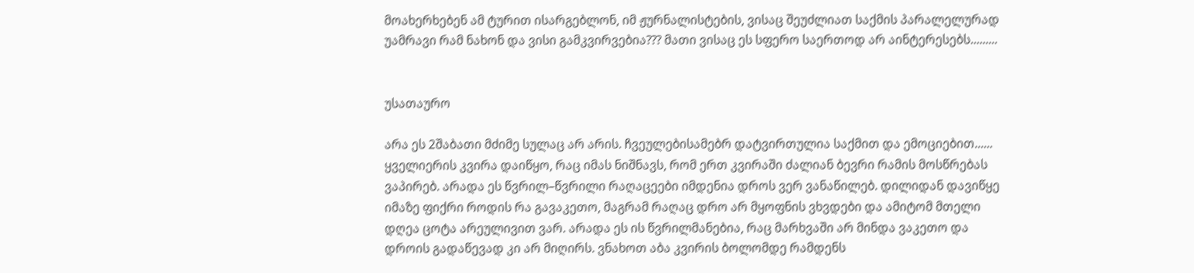მოახერხებენ ამ ტურით ისარგებლონ, იმ ჟურნალისტების, ვისაც შეუძლიათ საქმის პარალელურად უამრავი რამ ნახონ და ვისი გამკვირვებია??? მათი ვისაც ეს სფერო საერთოდ არ აინტერესებს.........


უსათაურო

არა ეს 2შაბათი მძიმე სულაც არ არის. ჩვეულებისამებრ დატვირთულია საქმით და ემოციებით......  ყველიერის კვირა დაიწყო, რაც იმას ნიშნავს, რომ ერთ კვირაში ძალიან ბევრი რამის მოსწრებას ვაპირებ. არადა ეს წვრილ–წვრილი რაღაცეები იმდენია დროს ვერ ვანაწილებ. დილიდან დავიწყე იმაზე ფიქრი როდის რა გავაკეთო, მაგრამ რაღაც დრო არ მყოფნის ვხვდები და ამიტომ მთელი დღეა ცოტა არეულივით ვარ. არადა ეს ის წვრილმანებია, რაც მარხვაში არ მინდა ვაკეთო და დროის გადაწევად კი არ მიღირს. ვნახოთ აბა კვირის ბოლომდე რამდენს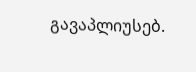გავაპლიუსებ.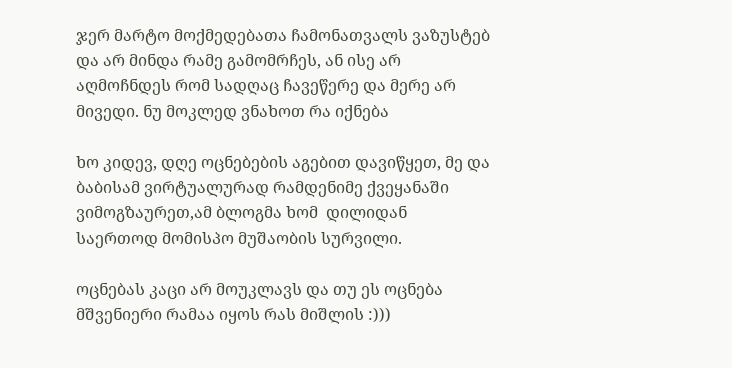ჯერ მარტო მოქმედებათა ჩამონათვალს ვაზუსტებ და არ მინდა რამე გამომრჩეს, ან ისე არ აღმოჩნდეს რომ სადღაც ჩავეწერე და მერე არ მივედი. ნუ მოკლედ ვნახოთ რა იქნება

ხო კიდევ, დღე ოცნებების აგებით დავიწყეთ, მე და ბაბისამ ვირტუალურად რამდენიმე ქვეყანაში ვიმოგზაურეთ,ამ ბლოგმა ხომ  დილიდან საერთოდ მომისპო მუშაობის სურვილი.

ოცნებას კაცი არ მოუკლავს და თუ ეს ოცნება მშვენიერი რამაა იყოს რას მიშლის :)))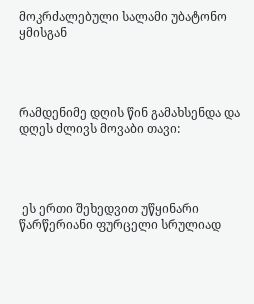მოკრძალებული სალამი უბატონო ყმისგან




რამდენიმე დღის წინ გამახსენდა და დღეს ძლივს მოვაბი თავი:




 ეს ერთი შეხედვით უწყინარი წარწერიანი ფურცელი სრულიად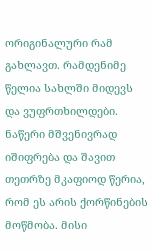ორიგინალური რამ გახლავთ. რამდენიმე წელია სახლში მიდევს და ვუფრთხილდები. ნაწერი მშვენივრად იშიფრება და შავით თეთრზე მკაფიოდ წერია, რომ ეს არის ქორწინების მოწმობა. მისი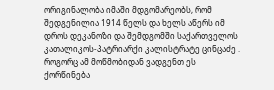ორიგინალობა იმაში მდგომარეობს, რომ შედგენილია 1914 წელს და ხელს აწერს იმ დროს დეკანოზი და შემდგომში საქართველოს კათალიკოს-პატრიარქი კალისტრატე ცინცაძე . როგორც ამ მოწმობიდან ვადგენთ ეს ქორწინება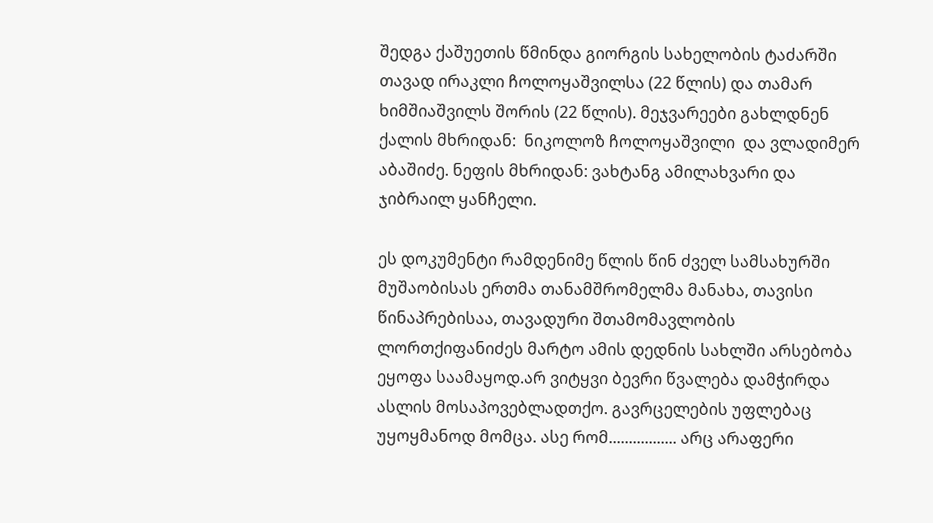შედგა ქაშუეთის წმინდა გიორგის სახელობის ტაძარში თავად ირაკლი ჩოლოყაშვილსა (22 წლის) და თამარ ხიმშიაშვილს შორის (22 წლის). მეჯვარეები გახლდნენ ქალის მხრიდან:  ნიკოლოზ ჩოლოყაშვილი  და ვლადიმერ აბაშიძე. ნეფის მხრიდან: ვახტანგ ამილახვარი და ჯიბრაილ ყანჩელი.

ეს დოკუმენტი რამდენიმე წლის წინ ძველ სამსახურში მუშაობისას ერთმა თანამშრომელმა მანახა, თავისი წინაპრებისაა, თავადური შთამომავლობის ლორთქიფანიძეს მარტო ამის დედნის სახლში არსებობა ეყოფა საამაყოდ.არ ვიტყვი ბევრი წვალება დამჭირდა ასლის მოსაპოვებლადთქო. გავრცელების უფლებაც უყოყმანოდ მომცა. ასე რომ................. არც არაფერი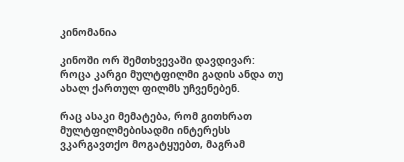კინომანია

კინოში ორ შემთხვევაში დავდივარ: როცა კარგი მულტფილმი გადის ანდა თუ ახალ ქართულ ფილმს უჩვენებენ.

რაც ასაკი მემატება, რომ გითხრათ მულტფილმებისადმი ინტერესს ვკარგავთქო მოგატყუებთ, მაგრამ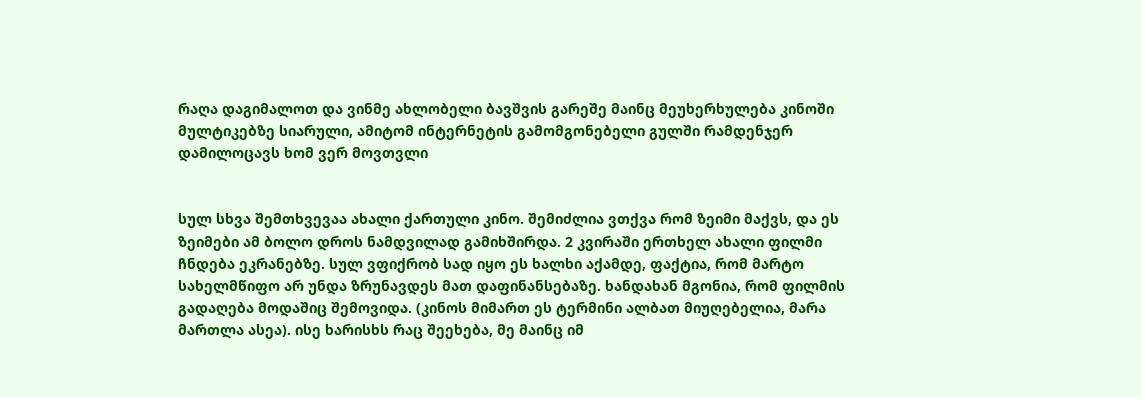რაღა დაგიმალოთ და ვინმე ახლობელი ბავშვის გარეშე მაინც მეუხერხულება კინოში მულტიკებზე სიარული, ამიტომ ინტერნეტის გამომგონებელი გულში რამდენჯერ დამილოცავს ხომ ვერ მოვთვლი


სულ სხვა შემთხვევაა ახალი ქართული კინო. შემიძლია ვთქვა რომ ზეიმი მაქვს, და ეს ზეიმები ამ ბოლო დროს ნამდვილად გამიხშირდა. 2 კვირაში ერთხელ ახალი ფილმი ჩნდება ეკრანებზე. სულ ვფიქრობ სად იყო ეს ხალხი აქამდე, ფაქტია, რომ მარტო სახელმწიფო არ უნდა ზრუნავდეს მათ დაფინანსებაზე. ხანდახან მგონია, რომ ფილმის გადაღება მოდაშიც შემოვიდა. (კინოს მიმართ ეს ტერმინი ალბათ მიუღებელია, მარა მართლა ასეა). ისე ხარისხს რაც შეეხება, მე მაინც იმ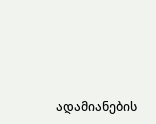ადამიანების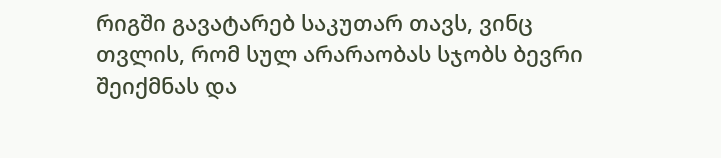რიგში გავატარებ საკუთარ თავს, ვინც თვლის, რომ სულ არარაობას სჯობს ბევრი შეიქმნას და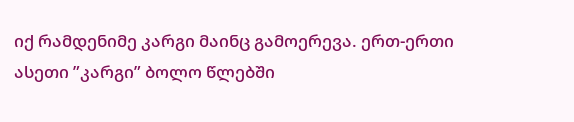იქ რამდენიმე კარგი მაინც გამოერევა. ერთ-ერთი ასეთი ”კარგი” ბოლო წლებში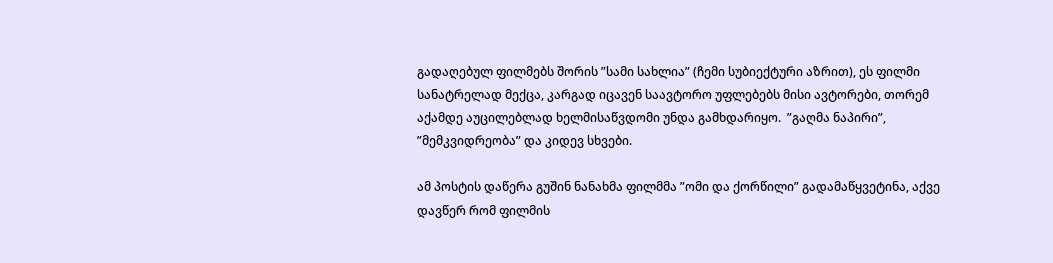გადაღებულ ფილმებს შორის ”სამი სახლია” (ჩემი სუბიექტური აზრით), ეს ფილმი სანატრელად მექცა, კარგად იცავენ საავტორო უფლებებს მისი ავტორები, თორემ აქამდე აუცილებლად ხელმისაწვდომი უნდა გამხდარიყო.  ”გაღმა ნაპირი”, ”მემკვიდრეობა” და კიდევ სხვები.

ამ პოსტის დაწერა გუშინ ნანახმა ფილმმა ”ომი და ქორწილი” გადამაწყვეტინა, აქვე დავწერ რომ ფილმის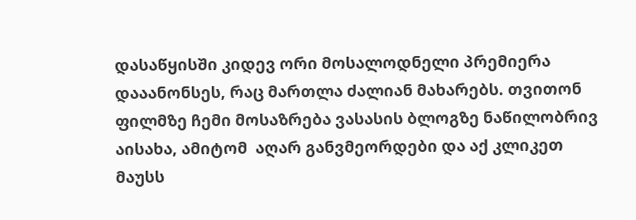დასაწყისში კიდევ ორი მოსალოდნელი პრემიერა დააანონსეს, რაც მართლა ძალიან მახარებს. თვითონ ფილმზე ჩემი მოსაზრება ვასასის ბლოგზე ნაწილობრივ აისახა, ამიტომ  აღარ განვმეორდები და აქ კლიკეთ მაუსს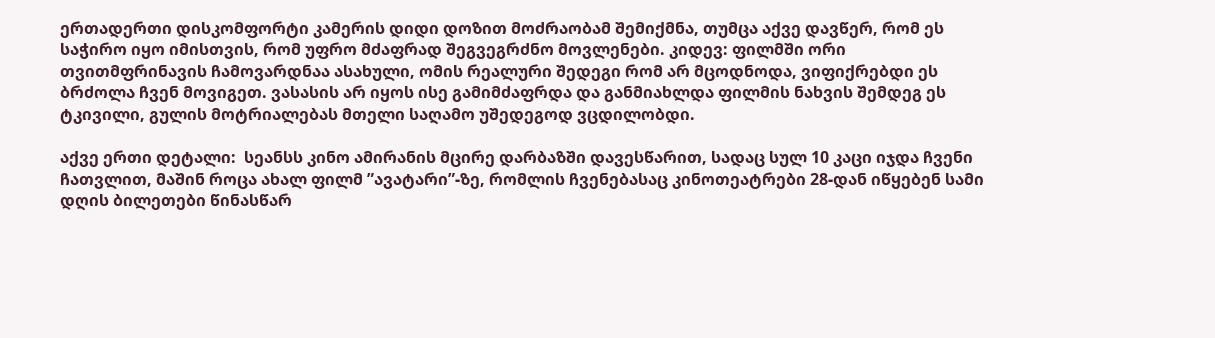ერთადერთი დისკომფორტი კამერის დიდი დოზით მოძრაობამ შემიქმნა, თუმცა აქვე დავწერ, რომ ეს საჭირო იყო იმისთვის, რომ უფრო მძაფრად შეგვეგრძნო მოვლენები. კიდევ: ფილმში ორი თვითმფრინავის ჩამოვარდნაა ასახული, ომის რეალური შედეგი რომ არ მცოდნოდა, ვიფიქრებდი ეს ბრძოლა ჩვენ მოვიგეთ. ვასასის არ იყოს ისე გამიმძაფრდა და განმიახლდა ფილმის ნახვის შემდეგ ეს ტკივილი, გულის მოტრიალებას მთელი საღამო უშედეგოდ ვცდილობდი.

აქვე ერთი დეტალი:  სეანსს კინო ამირანის მცირე დარბაზში დავესწარით, სადაც სულ 10 კაცი იჯდა ჩვენი ჩათვლით, მაშინ როცა ახალ ფილმ ”ავატარი”-ზე, რომლის ჩვენებასაც კინოთეატრები 28-დან იწყებენ სამი დღის ბილეთები წინასწარ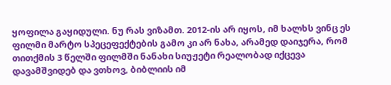ყოფილა გაყიდული. ნუ რას ვიზამთ. 2012-ის არ იყოს, იმ ხალხს ვინც ეს ფილმი მარტო სპეცეფექტების გამო კი არ ნახა, არამედ დაიჯერა, რომ  თითქმის 3 წელში ფილმში ნანახი სიუჟეტი რეალობად იქცევა დავამშვიდებ და ვთხოვ, ბიბლიის იმ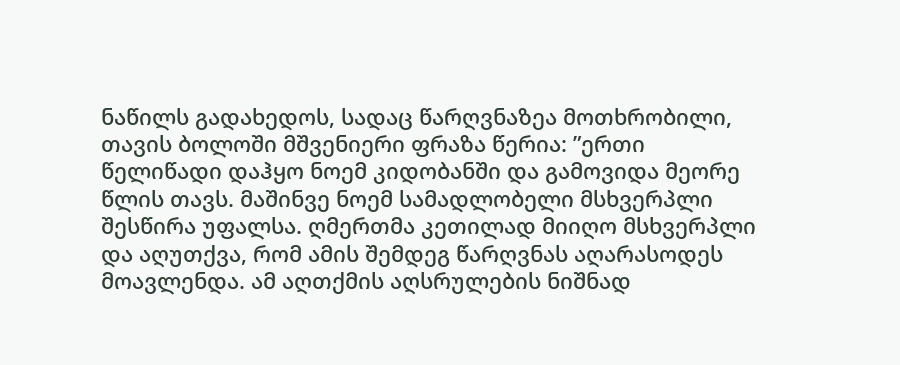ნაწილს გადახედოს, სადაც წარღვნაზეა მოთხრობილი, თავის ბოლოში მშვენიერი ფრაზა წერია: ”ერთი წელიწადი დაჰყო ნოემ კიდობანში და გამოვიდა მეორე წლის თავს. მაშინვე ნოემ სამადლობელი მსხვერპლი შესწირა უფალსა. ღმერთმა კეთილად მიიღო მსხვერპლი და აღუთქვა, რომ ამის შემდეგ წარღვნას აღარასოდეს მოავლენდა. ამ აღთქმის აღსრულების ნიშნად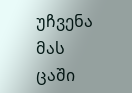უჩვენა მას ცაში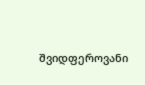შვიდფეროვანი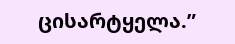ცისარტყელა.”